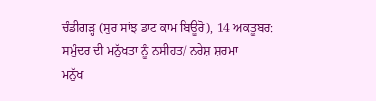ਚੰਡੀਗੜ੍ਹ (ਸੁਰ ਸਾਂਝ ਡਾਟ ਕਾਮ ਬਿਊਰੋ), 14 ਅਕਤੂਬਰ:
ਸਮੁੰਦਰ ਦੀ ਮਨੁੱਖਤਾ ਨੂੰ ਨਸੀਹਤ/ ਨਰੇਸ਼ ਸ਼ਰਮਾ
ਮਨੁੱਖ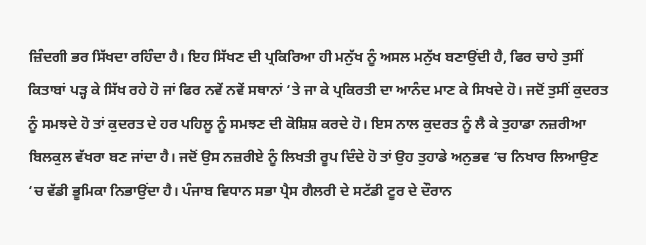ਜ਼ਿੰਦਗੀ ਭਰ ਸਿੱਖਦਾ ਰਹਿੰਦਾ ਹੈ। ਇਹ ਸਿੱਖਣ ਦੀ ਪ੍ਰਕਿਰਿਆ ਹੀ ਮਨੁੱਖ ਨੂੰ ਅਸਲ ਮਨੁੱਖ ਬਣਾਉਂਦੀ ਹੈ, ਫਿਰ ਚਾਹੇ ਤੁਸੀਂ ਕਿਤਾਬਾਂ ਪੜ੍ਹ ਕੇ ਸਿੱਖ ਰਹੇ ਹੋ ਜਾਂ ਫਿਰ ਨਵੇਂ ਨਵੇਂ ਸਥਾਨਾਂ ‘ਤੇ ਜਾ ਕੇ ਪ੍ਰਕਿਰਤੀ ਦਾ ਆਨੰਦ ਮਾਣ ਕੇ ਸਿਖਦੇ ਹੋ। ਜਦੋਂ ਤੁਸੀਂ ਕੁਦਰਤ ਨੂੰ ਸਮਝਦੇ ਹੋ ਤਾਂ ਕੁਦਰਤ ਦੇ ਹਰ ਪਹਿਲੂ ਨੂੰ ਸਮਝਣ ਦੀ ਕੋਸ਼ਿਸ਼ ਕਰਦੇ ਹੋ। ਇਸ ਨਾਲ ਕੁਦਰਤ ਨੂੰ ਲੈ ਕੇ ਤੁਹਾਡਾ ਨਜ਼ਰੀਆ ਬਿਲਕੁਲ ਵੱਖਰਾ ਬਣ ਜਾਂਦਾ ਹੈ। ਜਦੋਂ ਉਸ ਨਜ਼ਰੀਏ ਨੂੰ ਲਿਖਤੀ ਰੂਪ ਦਿੰਦੇ ਹੋ ਤਾਂ ਉਹ ਤੁਹਾਡੇ ਅਨੁਭਵ ‘ਚ ਨਿਖਾਰ ਲਿਆਉਣ ‘ਚ ਵੱਡੀ ਭੂਮਿਕਾ ਨਿਭਾਉਂਦਾ ਹੈ। ਪੰਜਾਬ ਵਿਧਾਨ ਸਭਾ ਪ੍ਰੈਸ ਗੈਲਰੀ ਦੇ ਸਟੱਡੀ ਟੂਰ ਦੇ ਦੌਰਾਨ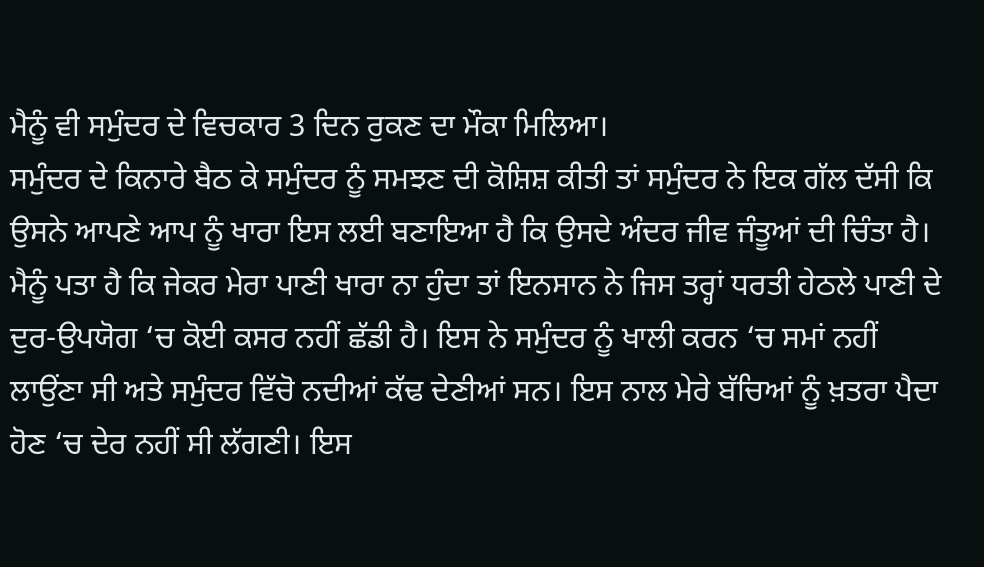ਮੈਨੂੰ ਵੀ ਸਮੁੰਦਰ ਦੇ ਵਿਚਕਾਰ 3 ਦਿਨ ਰੁਕਣ ਦਾ ਮੌਕਾ ਮਿਲਿਆ।
ਸਮੁੰਦਰ ਦੇ ਕਿਨਾਰੇ ਬੈਠ ਕੇ ਸਮੁੰਦਰ ਨੂੰ ਸਮਝਣ ਦੀ ਕੋਸ਼ਿਸ਼ ਕੀਤੀ ਤਾਂ ਸਮੁੰਦਰ ਨੇ ਇਕ ਗੱਲ ਦੱਸੀ ਕਿ ਉਸਨੇ ਆਪਣੇ ਆਪ ਨੂੰ ਖਾਰਾ ਇਸ ਲਈ ਬਣਾਇਆ ਹੈ ਕਿ ਉਸਦੇ ਅੰਦਰ ਜੀਵ ਜੰਤੂਆਂ ਦੀ ਚਿੰਤਾ ਹੈ। ਮੈਨੂੰ ਪਤਾ ਹੈ ਕਿ ਜੇਕਰ ਮੇਰਾ ਪਾਣੀ ਖਾਰਾ ਨਾ ਹੁੰਦਾ ਤਾਂ ਇਨਸਾਨ ਨੇ ਜਿਸ ਤਰ੍ਹਾਂ ਧਰਤੀ ਹੇਠਲੇ ਪਾਣੀ ਦੇ ਦੁਰ-ਉਪਯੋਗ ‘ਚ ਕੋਈ ਕਸਰ ਨਹੀਂ ਛੱਡੀ ਹੈ। ਇਸ ਨੇ ਸਮੁੰਦਰ ਨੂੰ ਖਾਲੀ ਕਰਨ ‘ਚ ਸਮਾਂ ਨਹੀਂ ਲਾਉਂਣਾ ਸੀ ਅਤੇ ਸਮੁੰਦਰ ਵਿੱਚੋ ਨਦੀਆਂ ਕੱਢ ਦੇਣੀਆਂ ਸਨ। ਇਸ ਨਾਲ ਮੇਰੇ ਬੱਚਿਆਂ ਨੂੰ ਖ਼ਤਰਾ ਪੈਦਾ ਹੋਣ ‘ਚ ਦੇਰ ਨਹੀਂ ਸੀ ਲੱਗਣੀ। ਇਸ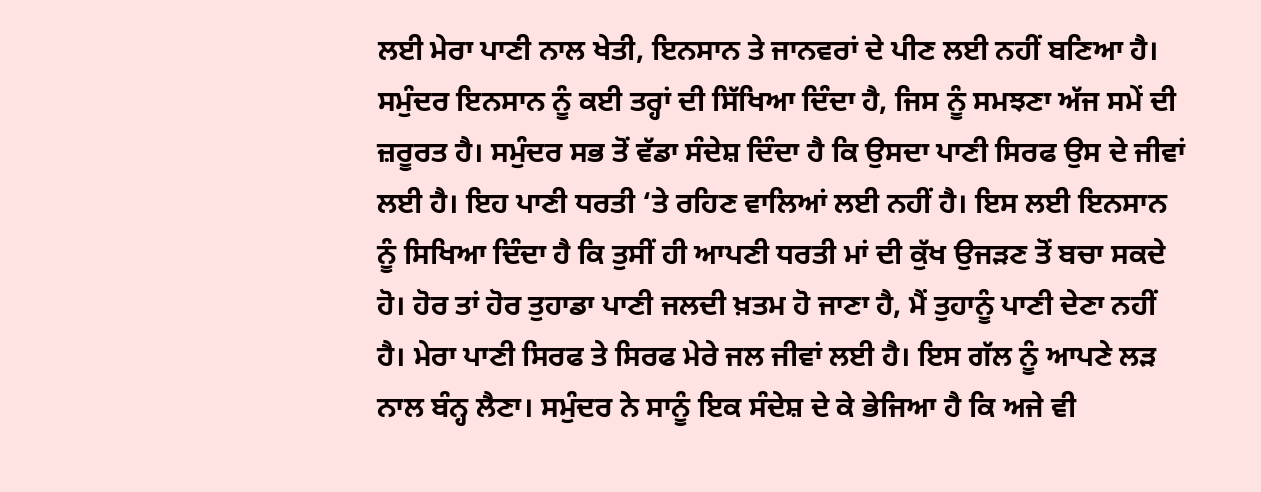ਲਈ ਮੇਰਾ ਪਾਣੀ ਨਾਲ ਖੇਤੀ, ਇਨਸਾਨ ਤੇ ਜਾਨਵਰਾਂ ਦੇ ਪੀਣ ਲਈ ਨਹੀਂ ਬਣਿਆ ਹੈ।
ਸਮੁੰਦਰ ਇਨਸਾਨ ਨੂੰ ਕਈ ਤਰ੍ਹਾਂ ਦੀ ਸਿੱਖਿਆ ਦਿੰਦਾ ਹੈ, ਜਿਸ ਨੂੰ ਸਮਝਣਾ ਅੱਜ ਸਮੇਂ ਦੀ ਜ਼ਰੂਰਤ ਹੈ। ਸਮੁੰਦਰ ਸਭ ਤੋਂ ਵੱਡਾ ਸੰਦੇਸ਼ ਦਿੰਦਾ ਹੈ ਕਿ ਉਸਦਾ ਪਾਣੀ ਸਿਰਫ ਉਸ ਦੇ ਜੀਵਾਂ ਲਈ ਹੈ। ਇਹ ਪਾਣੀ ਧਰਤੀ ‘ਤੇ ਰਹਿਣ ਵਾਲਿਆਂ ਲਈ ਨਹੀਂ ਹੈ। ਇਸ ਲਈ ਇਨਸਾਨ ਨੂੰ ਸਿਖਿਆ ਦਿੰਦਾ ਹੈ ਕਿ ਤੁਸੀਂ ਹੀ ਆਪਣੀ ਧਰਤੀ ਮਾਂ ਦੀ ਕੁੱਖ ਉਜੜਣ ਤੋਂ ਬਚਾ ਸਕਦੇ ਹੋ। ਹੋਰ ਤਾਂ ਹੋਰ ਤੁਹਾਡਾ ਪਾਣੀ ਜਲਦੀ ਖ਼ਤਮ ਹੋ ਜਾਣਾ ਹੈ, ਮੈਂ ਤੁਹਾਨੂੰ ਪਾਣੀ ਦੇਣਾ ਨਹੀਂ ਹੈ। ਮੇਰਾ ਪਾਣੀ ਸਿਰਫ ਤੇ ਸਿਰਫ ਮੇਰੇ ਜਲ ਜੀਵਾਂ ਲਈ ਹੈ। ਇਸ ਗੱਲ ਨੂੰ ਆਪਣੇ ਲੜ ਨਾਲ ਬੰਨ੍ਹ ਲੈਣਾ। ਸਮੁੰਦਰ ਨੇ ਸਾਨੂੰ ਇਕ ਸੰਦੇਸ਼ ਦੇ ਕੇ ਭੇਜਿਆ ਹੈ ਕਿ ਅਜੇ ਵੀ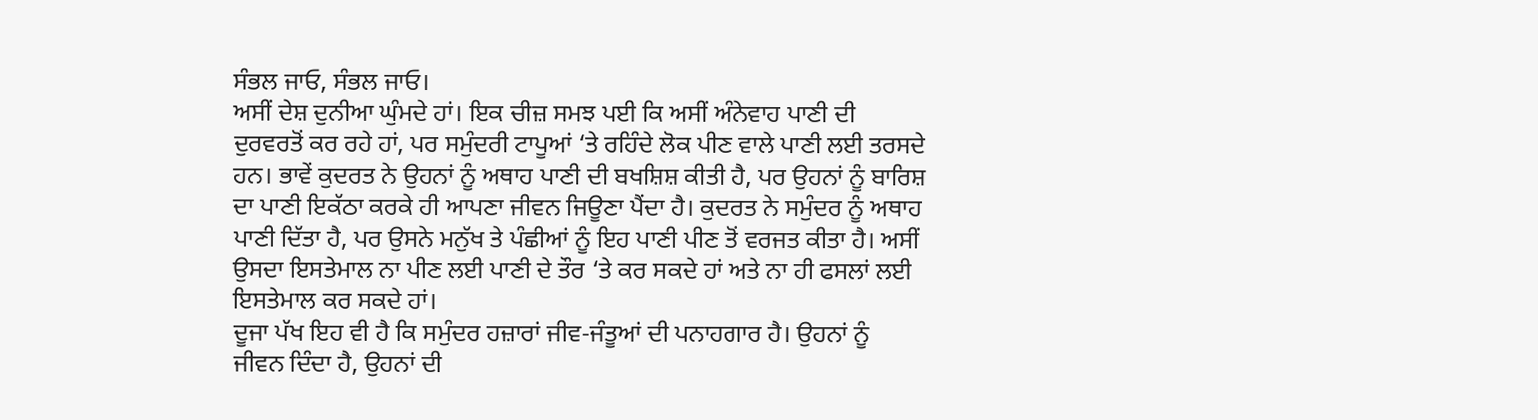ਸੰਭਲ ਜਾਓ, ਸੰਭਲ ਜਾਓ।
ਅਸੀਂ ਦੇਸ਼ ਦੁਨੀਆ ਘੁੰਮਦੇ ਹਾਂ। ਇਕ ਚੀਜ਼ ਸਮਝ ਪਈ ਕਿ ਅਸੀਂ ਅੰਨੇਵਾਹ ਪਾਣੀ ਦੀ ਦੁਰਵਰਤੋਂ ਕਰ ਰਹੇ ਹਾਂ, ਪਰ ਸਮੁੰਦਰੀ ਟਾਪੂਆਂ ‘ਤੇ ਰਹਿੰਦੇ ਲੋਕ ਪੀਣ ਵਾਲੇ ਪਾਣੀ ਲਈ ਤਰਸਦੇ ਹਨ। ਭਾਵੇਂ ਕੁਦਰਤ ਨੇ ਉਹਨਾਂ ਨੂੰ ਅਥਾਹ ਪਾਣੀ ਦੀ ਬਖਸ਼ਿਸ਼ ਕੀਤੀ ਹੈ, ਪਰ ਉਹਨਾਂ ਨੂੰ ਬਾਰਿਸ਼ ਦਾ ਪਾਣੀ ਇਕੱਠਾ ਕਰਕੇ ਹੀ ਆਪਣਾ ਜੀਵਨ ਜਿਊਣਾ ਪੈਂਦਾ ਹੈ। ਕੁਦਰਤ ਨੇ ਸਮੁੰਦਰ ਨੂੰ ਅਥਾਹ ਪਾਣੀ ਦਿੱਤਾ ਹੈ, ਪਰ ਉਸਨੇ ਮਨੁੱਖ ਤੇ ਪੰਛੀਆਂ ਨੂੰ ਇਹ ਪਾਣੀ ਪੀਣ ਤੋਂ ਵਰਜਤ ਕੀਤਾ ਹੈ। ਅਸੀਂ ਉਸਦਾ ਇਸਤੇਮਾਲ ਨਾ ਪੀਣ ਲਈ ਪਾਣੀ ਦੇ ਤੌਰ ‘ਤੇ ਕਰ ਸਕਦੇ ਹਾਂ ਅਤੇ ਨਾ ਹੀ ਫਸਲਾਂ ਲਈ ਇਸਤੇਮਾਲ ਕਰ ਸਕਦੇ ਹਾਂ।
ਦੂਜਾ ਪੱਖ ਇਹ ਵੀ ਹੈ ਕਿ ਸਮੁੰਦਰ ਹਜ਼ਾਰਾਂ ਜੀਵ-ਜੰਤੂਆਂ ਦੀ ਪਨਾਹਗਾਰ ਹੈ। ਉਹਨਾਂ ਨੂੰ ਜੀਵਨ ਦਿੰਦਾ ਹੈ, ਉਹਨਾਂ ਦੀ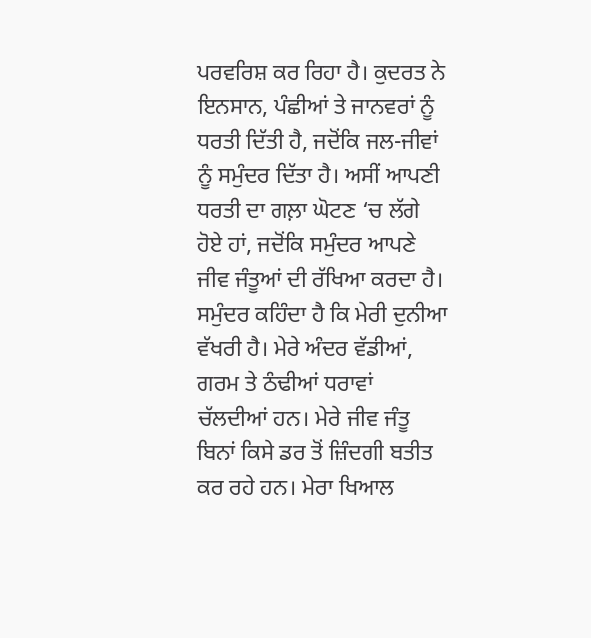ਪਰਵਰਿਸ਼ ਕਰ ਰਿਹਾ ਹੈ। ਕੁਦਰਤ ਨੇ ਇਨਸਾਨ, ਪੰਛੀਆਂ ਤੇ ਜਾਨਵਰਾਂ ਨੂੰ ਧਰਤੀ ਦਿੱਤੀ ਹੈ, ਜਦੋਂਕਿ ਜਲ-ਜੀਵਾਂ ਨੂੰ ਸਮੁੰਦਰ ਦਿੱਤਾ ਹੈ। ਅਸੀਂ ਆਪਣੀ ਧਰਤੀ ਦਾ ਗਲ਼ਾ ਘੋਟਣ ‘ਚ ਲੱਗੇ ਹੋਏ ਹਾਂ, ਜਦੋਂਕਿ ਸਮੁੰਦਰ ਆਪਣੇ ਜੀਵ ਜੰਤੂਆਂ ਦੀ ਰੱਖਿਆ ਕਰਦਾ ਹੈ। ਸਮੁੰਦਰ ਕਹਿੰਦਾ ਹੈ ਕਿ ਮੇਰੀ ਦੁਨੀਆ ਵੱਖਰੀ ਹੈ। ਮੇਰੇ ਅੰਦਰ ਵੱਡੀਆਂ, ਗਰਮ ਤੇ ਠੰਢੀਆਂ ਧਰਾਵਾਂ ਚੱਲਦੀਆਂ ਹਨ। ਮੇਰੇ ਜੀਵ ਜੰਤੂ ਬਿਨਾਂ ਕਿਸੇ ਡਰ ਤੋਂ ਜ਼ਿੰਦਗੀ ਬਤੀਤ ਕਰ ਰਹੇ ਹਨ। ਮੇਰਾ ਖਿਆਲ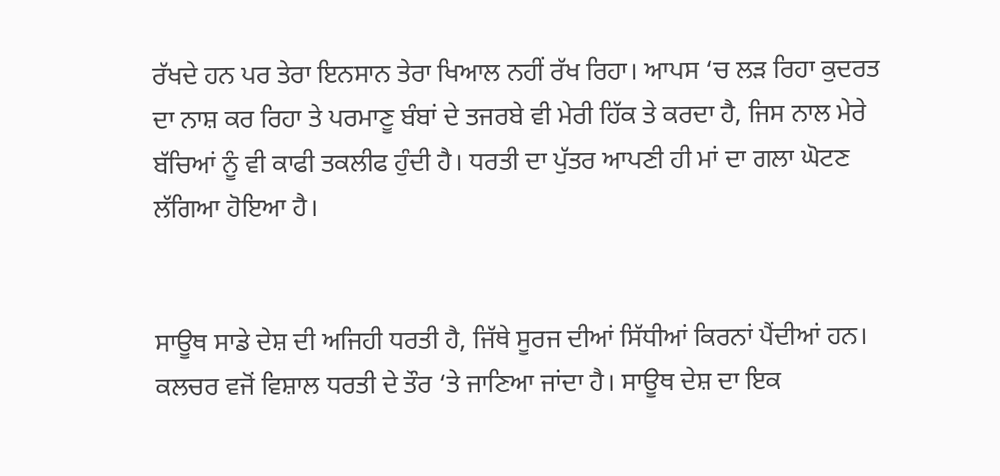ਰੱਖਦੇ ਹਨ ਪਰ ਤੇਰਾ ਇਨਸਾਨ ਤੇਰਾ ਖਿਆਲ ਨਹੀਂ ਰੱਖ ਰਿਹਾ। ਆਪਸ ‘ਚ ਲੜ ਰਿਹਾ ਕੁਦਰਤ ਦਾ ਨਾਸ਼ ਕਰ ਰਿਹਾ ਤੇ ਪਰਮਾਣੂ ਬੰਬਾਂ ਦੇ ਤਜਰਬੇ ਵੀ ਮੇਰੀ ਹਿੱਕ ਤੇ ਕਰਦਾ ਹੈ, ਜਿਸ ਨਾਲ ਮੇਰੇ ਬੱਚਿਆਂ ਨੂੰ ਵੀ ਕਾਫੀ ਤਕਲੀਫ ਹੁੰਦੀ ਹੈ। ਧਰਤੀ ਦਾ ਪੁੱਤਰ ਆਪਣੀ ਹੀ ਮਾਂ ਦਾ ਗਲਾ ਘੋਟਣ ਲੱਗਿਆ ਹੋਇਆ ਹੈ।


ਸਾਊਥ ਸਾਡੇ ਦੇਸ਼ ਦੀ ਅਜਿਹੀ ਧਰਤੀ ਹੈ, ਜਿੱਥੇ ਸੂਰਜ ਦੀਆਂ ਸਿੱਧੀਆਂ ਕਿਰਨਾਂ ਪੈਂਦੀਆਂ ਹਨ। ਕਲਚਰ ਵਜੋਂ ਵਿਸ਼ਾਲ ਧਰਤੀ ਦੇ ਤੌਰ ‘ਤੇ ਜਾਣਿਆ ਜਾਂਦਾ ਹੈ। ਸਾਊਥ ਦੇਸ਼ ਦਾ ਇਕ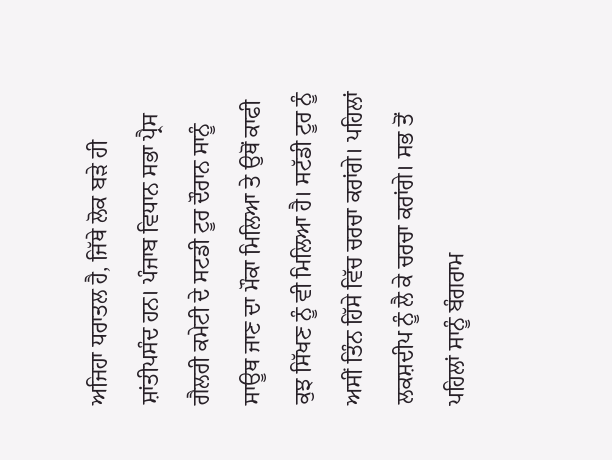ਅਜਿਹਾ ਧਰਾਤਲ ਹੈ, ਜਿੱਥੇ ਲੋਕ ਬੜੇ ਹੀ ਸ਼ਾਂਤੀਪਸੰਦ ਹਨ। ਪੰਜਾਬ ਵਿਧਾਨ ਸਭਾ ਪ੍ਰੈਸ ਗੈਲਰੀ ਕਮੇਟੀ ਦੇ ਸਟਡੀ ਟੂਰ ਦੌਰਾਨ ਸਾਨੂੰ ਸਾਊਥ ਜਾਣ ਦਾ ਮੌਕਾ ਮਿਲਿਆ ਤੇ ਉਥੋਂ ਕਾਫੀ ਕੁਝ ਸਿੱਖਣ ਨੂੰ ਵੀ ਮਿਲਿਆ ਹੈ। ਸਟੱਡੀ ਟੂਰ ਨੂੰ ਅਸੀਂ ਤਿੰਨ ਹਿੱਸੇ ਵਿੱਚ ਚਰਚਾ ਕਰਾਂਗੇ। ਪਹਿਲਾਂ ਲਕਸ਼ਦੀਪ ਨੂੰ ਲੈ ਕੇ ਚਰਚਾ ਕਰਾਂਗੇ। ਸਭ ਤੋਂ ਪਹਿਲਾਂ ਸਾਨੂੰ ਬੰਗਰਾਮ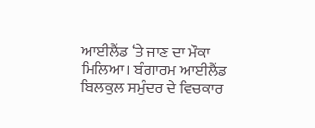ਆਈਲੈਂਡ ‘ਤੇ ਜਾਣ ਦਾ ਮੌਕਾ ਮਿਲਿਆ। ਬੰਗਾਰਮ ਆਈਲੈਂਡ ਬਿਲਕੁਲ ਸਮੁੰਦਰ ਦੇ ਵਿਚਕਾਰ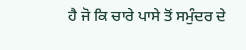ਹੈ ਜੋ ਕਿ ਚਾਰੇ ਪਾਸੇ ਤੋਂ ਸਮੁੰਦਰ ਦੇ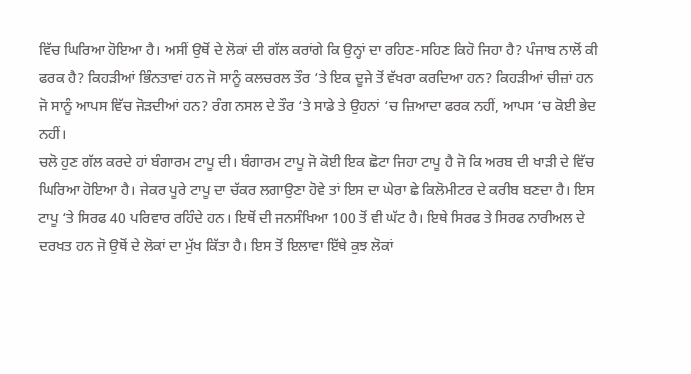ਵਿੱਚ ਘਿਰਿਆ ਹੋਇਆ ਹੈ। ਅਸੀਂ ਉਥੋਂ ਦੇ ਲੋਕਾਂ ਦੀ ਗੱਲ ਕਰਾਂਗੇ ਕਿ ਉਨ੍ਹਾਂ ਦਾ ਰਹਿਣ-ਸਹਿਣ ਕਿਹੋ ਜਿਹਾ ਹੈ? ਪੰਜਾਬ ਨਾਲੋਂ ਕੀ ਫਰਕ ਹੈ? ਕਿਹੜੀਆਂ ਭਿੰਨਤਾਵਾਂ ਹਨ ਜੋ ਸਾਨੂੰ ਕਲਚਰਲ ਤੌਰ ‘ਤੇ ਇਕ ਦੂਜੇ ਤੋਂ ਵੱਖਰਾ ਕਰਦਿਆ ਹਨ? ਕਿਹੜੀਆਂ ਚੀਜ਼ਾਂ ਹਨ ਜੋ ਸਾਨੂੰ ਆਪਸ ਵਿੱਚ ਜੋੜਦੀਆਂ ਹਨ? ਰੰਗ ਨਸਲ ਦੇ ਤੌਰ ‘ਤੇ ਸਾਡੇ ਤੇ ਉਹਨਾਂ ‘ਚ ਜ਼ਿਆਦਾ ਫਰਕ ਨਹੀਂ, ਆਪਸ ‘ਚ ਕੋਈ ਭੇਦ ਨਹੀਂ।
ਚਲੋ ਹੁਣ ਗੱਲ ਕਰਦੇ ਹਾਂ ਬੰਗਾਰਮ ਟਾਪੂ ਦੀ। ਬੰਗਾਰਮ ਟਾਪੂ ਜੋ ਕੋਈ ਇਕ ਛੋਟਾ ਜਿਹਾ ਟਾਪੂ ਹੈ ਜੋ ਕਿ ਅਰਬ ਦੀ ਖਾੜੀ ਦੇ ਵਿੱਚ ਘਿਰਿਆ ਹੋਇਆ ਹੈ। ਜੇਕਰ ਪੂਰੇ ਟਾਪੂ ਦਾ ਚੱਕਰ ਲਗਾਉਣਾ ਹੋਵੇ ਤਾਂ ਇਸ ਦਾ ਘੇਰਾ ਛੇ ਕਿਲੋਮੀਟਰ ਦੇ ਕਰੀਬ ਬਣਦਾ ਹੈ। ਇਸ ਟਾਪੂ ‘ਤੇ ਸਿਰਫ 40 ਪਰਿਵਾਰ ਰਹਿੰਦੇ ਹਨ। ਇਥੋਂ ਦੀ ਜਨਸੰਖਿਆ 100 ਤੋਂ ਵੀ ਘੱਟ ਹੈ। ਇਥੇ ਸਿਰਫ ਤੇ ਸਿਰਫ ਨਾਰੀਅਲ ਦੇ ਦਰਖਤ ਹਨ ਜੋ ਉਥੋਂ ਦੇ ਲੋਕਾਂ ਦਾ ਮੁੱਖ ਕਿੱਤਾ ਹੈ। ਇਸ ਤੋਂ ਇਲਾਵਾ ਇੱਥੇ ਕੁਝ ਲੋਕਾਂ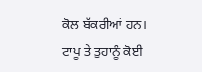ਕੋਲ ਬੱਕਰੀਆਂ ਹਨ। ਟਾਪੂ ਤੇ ਤੁਹਾਨੂੰ ਕੋਈ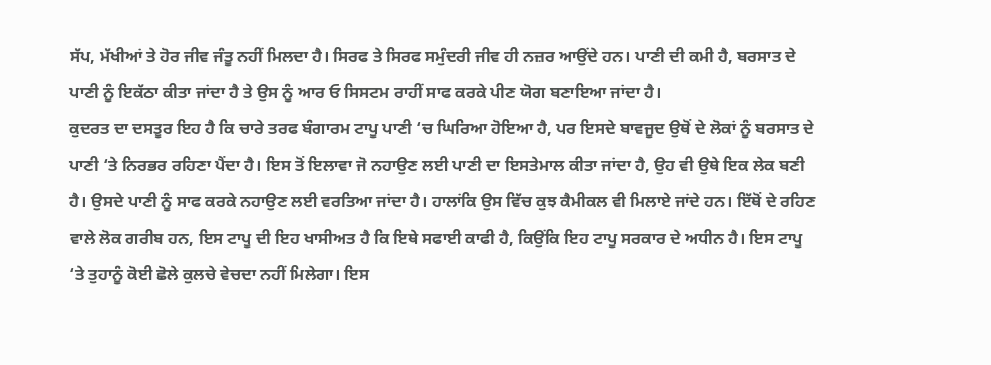ਸੱਪ, ਮੱਖੀਆਂ ਤੇ ਹੋਰ ਜੀਵ ਜੰਤੂ ਨਹੀਂ ਮਿਲਦਾ ਹੈ। ਸਿਰਫ ਤੇ ਸਿਰਫ ਸਮੁੰਦਰੀ ਜੀਵ ਹੀ ਨਜ਼ਰ ਆਉਂਦੇ ਹਨ। ਪਾਣੀ ਦੀ ਕਮੀ ਹੈ, ਬਰਸਾਤ ਦੇ ਪਾਣੀ ਨੂੰ ਇਕੱਠਾ ਕੀਤਾ ਜਾਂਦਾ ਹੈ ਤੇ ਉਸ ਨੂੰ ਆਰ ਓ ਸਿਸਟਮ ਰਾਹੀਂ ਸਾਫ ਕਰਕੇ ਪੀਣ ਯੋਗ ਬਣਾਇਆ ਜਾਂਦਾ ਹੈ।
ਕੁਦਰਤ ਦਾ ਦਸਤੂਰ ਇਹ ਹੈ ਕਿ ਚਾਰੇ ਤਰਫ ਬੰਗਾਰਮ ਟਾਪੂ ਪਾਣੀ ‘ਚ ਘਿਰਿਆ ਹੋਇਆ ਹੈ, ਪਰ ਇਸਦੇ ਬਾਵਜੂਦ ਉਥੋਂ ਦੇ ਲੋਕਾਂ ਨੂੰ ਬਰਸਾਤ ਦੇ ਪਾਣੀ ‘ਤੇ ਨਿਰਭਰ ਰਹਿਣਾ ਪੈਂਦਾ ਹੈ। ਇਸ ਤੋਂ ਇਲਾਵਾ ਜੋ ਨਹਾਉਣ ਲਈ ਪਾਣੀ ਦਾ ਇਸਤੇਮਾਲ ਕੀਤਾ ਜਾਂਦਾ ਹੈ, ਉਹ ਵੀ ਉਥੇ ਇਕ ਲੇਕ ਬਣੀ ਹੈ। ਉਸਦੇ ਪਾਣੀ ਨੂੰ ਸਾਫ ਕਰਕੇ ਨਹਾਉਣ ਲਈ ਵਰਤਿਆ ਜਾਂਦਾ ਹੈ। ਹਾਲਾਂਕਿ ਉਸ ਵਿੱਚ ਕੁਝ ਕੈਮੀਕਲ ਵੀ ਮਿਲਾਏ ਜਾਂਦੇ ਹਨ। ਇੱਥੋਂ ਦੇ ਰਹਿਣ ਵਾਲੇ ਲੋਕ ਗਰੀਬ ਹਨ, ਇਸ ਟਾਪੂ ਦੀ ਇਹ ਖਾਸੀਅਤ ਹੈ ਕਿ ਇਥੇ ਸਫਾਈ ਕਾਫੀ ਹੈ, ਕਿਉਂਕਿ ਇਹ ਟਾਪੂ ਸਰਕਾਰ ਦੇ ਅਧੀਨ ਹੈ। ਇਸ ਟਾਪੂ ‘ਤੇ ਤੁਹਾਨੂੰ ਕੋਈ ਛੋਲੇ ਕੁਲਚੇ ਵੇਚਦਾ ਨਹੀਂ ਮਿਲੇਗਾ। ਇਸ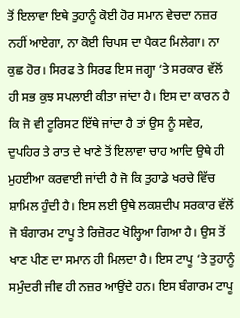ਤੋਂ ਇਲਾਵਾ ਇਥੇ ਤੁਹਾਨੂੰ ਕੋਈ ਹੋਰ ਸਮਾਨ ਵੇਚਦਾ ਨਜ਼ਰ ਨਹੀਂ ਆਏਗਾ, ਨਾ ਕੋਈ ਚਿਪਸ ਦਾ ਪੈਕਟ ਮਿਲੇਗਾ। ਨਾ ਕੁਛ ਹੋਰ। ਸਿਰਫ ਤੇ ਸਿਰਫ ਇਸ ਜਗ੍ਹਾ ‘ਤੇ ਸਰਕਾਰ ਵੱਲੋਂ ਹੀ ਸਭ ਕੁਝ ਸਪਲਾਈ ਕੀਤਾ ਜਾਂਦਾ ਹੈ। ਇਸ ਦਾ ਕਾਰਨ ਹੈ ਕਿ ਜੋ ਵੀ ਟੂਰਿਸਟ ਇੱਥੇ ਜਾਂਦਾ ਹੈ ਤਾਂ ਉਸ ਨੂੰ ਸਵੇਰ, ਦੁਪਹਿਰ ਤੇ ਰਾਤ ਦੇ ਖਾਣੇ ਤੋਂ ਇਲਾਵਾ ਚਾਹ ਆਦਿ ਉਥੇ ਹੀ ਮੁਹਈਆ ਕਰਵਾਈ ਜਾਂਦੀ ਹੈ ਜੋ ਕਿ ਤੁਹਾਡੇ ਖਰਚੇ ਵਿੱਚ ਸ਼ਾਮਿਲ ਹੁੰਦੀ ਹੈ। ਇਸ ਲਈ ਉਥੇ ਲਕਸ਼ਦੀਪ ਸਰਕਾਰ ਵੱਲੋਂ ਜੋ ਬੰਗਾਰਮ ਟਾਪੂ ਤੇ ਰਿਜ਼ੋਰਟ ਖੋਲ੍ਹਿਆ ਗਿਆ ਹੈ। ਉਸ ਤੋਂ ਖਾਣ ਪੀਣ ਦਾ ਸਮਾਨ ਹੀ ਮਿਲਦਾ ਹੈ। ਇਸ ਟਾਪੂ ‘ਤੇ ਤੁਹਾਨੂੰ ਸਮੁੰਦਰੀ ਜੀਵ ਹੀ ਨਜ਼ਰ ਆਉਂਦੇ ਹਨ। ਇਸ ਬੰਗਾਰਮ ਟਾਪੂ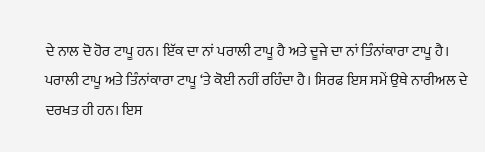ਦੇ ਨਾਲ ਦੋ ਹੋਰ ਟਾਪੂ ਹਨ। ਇੱਕ ਦਾ ਨਾਂ ਪਰਾਲੀ ਟਾਪੂ ਹੈ ਅਤੇ ਦੂਜੇ ਦਾ ਨਾਂ ਤਿੰਨਾਂਕਾਰਾ ਟਾਪੂ ਹੈ।
ਪਰਾਲੀ ਟਾਪੂ ਅਤੇ ਤਿੰਨਾਂਕਾਰਾ ਟਾਪੂ ‘ਤੇ ਕੋਈ ਨਹੀਂ ਰਹਿੰਦਾ ਹੈ। ਸਿਰਫ ਇਸ ਸਮੇਂ ਉਥੇ ਨਾਰੀਅਲ ਦੇ ਦਰਖਤ ਹੀ ਹਨ। ਇਸ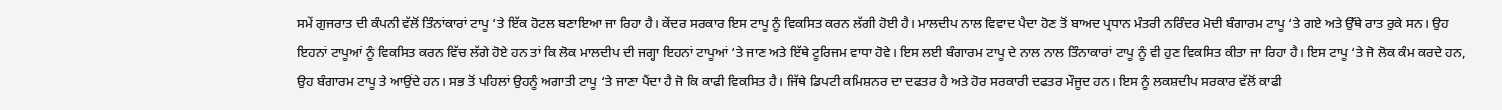ਸਮੇਂ ਗੁਜਰਾਤ ਦੀ ਕੰਪਨੀ ਵੱਲੋਂ ਤਿੰਨਾਂਕਾਰਾਂ ਟਾਪੂ ‘ਤੇ ਇੱਕ ਹੋਟਲ ਬਣਾਇਆ ਜਾ ਰਿਹਾ ਹੈ। ਕੇਂਦਰ ਸਰਕਾਰ ਇਸ ਟਾਪੂ ਨੂੰ ਵਿਕਸਿਤ ਕਰਨ ਲੱਗੀ ਹੋਈ ਹੈ। ਮਾਲਦੀਪ ਨਾਲ ਵਿਵਾਦ ਪੈਦਾ ਹੋਣ ਤੋਂ ਬਾਅਦ ਪ੍ਰਧਾਨ ਮੰਤਰੀ ਨਰਿੰਦਰ ਮੋਦੀ ਬੰਗਾਰਮ ਟਾਪੂ ‘ਤੇ ਗਏ ਅਤੇ ਉੱਥੇ ਰਾਤ ਰੁਕੇ ਸਨ। ਉਹ ਇਹਨਾਂ ਟਾਪੂਆਂ ਨੂੰ ਵਿਕਸਿਤ ਕਰਨ ਵਿੱਚ ਲੱਗੇ ਹੋਏ ਹਨ ਤਾਂ ਕਿ ਲੋਕ ਮਾਲਦੀਪ ਦੀ ਜਗ੍ਹਾ ਇਹਨਾਂ ਟਾਪੂਆਂ ‘ਤੇ ਜਾਣ ਅਤੇ ਇੱਥੇ ਟੂਰਿਜਮ ਵਾਧਾ ਹੋਵੇ। ਇਸ ਲਈ ਬੰਗਾਰਮ ਟਾਪੂ ਦੇ ਨਾਲ ਨਾਲ ਤਿੰਨਾਕਾਰਾਂ ਟਾਪੂ ਨੂੰ ਵੀ ਹੁਣ ਵਿਕਸਿਤ ਕੀਤਾ ਜਾ ਰਿਹਾ ਹੈ। ਇਸ ਟਾਪੂ ‘ਤੇ ਜੋ ਲੋਕ ਕੰਮ ਕਰਦੇ ਹਨ, ਉਹ ਬੰਗਾਰਮ ਟਾਪੂ ਤੇ ਆਉਂਦੇ ਹਨ। ਸਭ ਤੋਂ ਪਹਿਲਾਂ ਉਹਨੂੰ ਅਗਾਤੀ ਟਾਪੂ ‘ਤੇ ਜਾਣਾ ਪੈਂਦਾ ਹੈ ਜੋ ਕਿ ਕਾਫੀ ਵਿਕਸਿਤ ਹੈ। ਜਿੱਥੇ ਡਿਪਟੀ ਕਮਿਸ਼ਨਰ ਦਾ ਦਫਤਰ ਹੈ ਅਤੇ ਹੋਰ ਸਰਕਾਰੀ ਦਫਤਰ ਮੌਜੂਦ ਹਨ। ਇਸ ਨੂੰ ਲਕਸ਼ਦੀਪ ਸਰਕਾਰ ਵੱਲੋਂ ਕਾਫੀ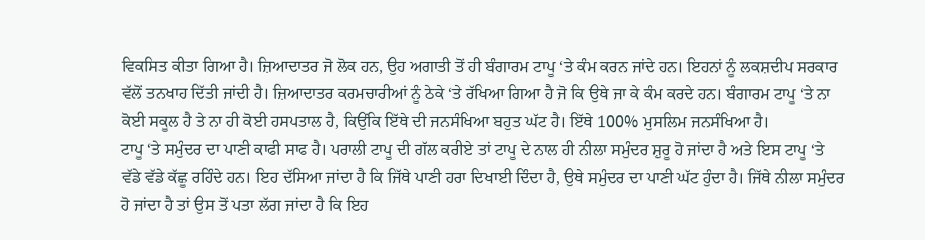ਵਿਕਸਿਤ ਕੀਤਾ ਗਿਆ ਹੈ। ਜ਼ਿਆਦਾਤਰ ਜੋ ਲੋਕ ਹਨ, ਉਹ ਅਗਾਤੀ ਤੋਂ ਹੀ ਬੰਗਾਰਮ ਟਾਪੂ ‘ਤੇ ਕੰਮ ਕਰਨ ਜਾਂਦੇ ਹਨ। ਇਹਨਾਂ ਨੂੰ ਲਕਸ਼ਦੀਪ ਸਰਕਾਰ ਵੱਲੋਂ ਤਨਖਾਹ ਦਿੱਤੀ ਜਾਂਦੀ ਹੈ। ਜ਼ਿਆਦਾਤਰ ਕਰਮਚਾਰੀਆਂ ਨੂੰ ਠੇਕੇ ‘ਤੇ ਰੱਖਿਆ ਗਿਆ ਹੈ ਜੋ ਕਿ ਉਥੇ ਜਾ ਕੇ ਕੰਮ ਕਰਦੇ ਹਨ। ਬੰਗਾਰਮ ਟਾਪੂ ‘ਤੇ ਨਾ ਕੋਈ ਸਕੂਲ ਹੈ ਤੇ ਨਾ ਹੀ ਕੋਈ ਹਸਪਤਾਲ ਹੈ, ਕਿਉਂਕਿ ਇੱਥੇ ਦੀ ਜਨਸੰਖਿਆ ਬਹੁਤ ਘੱਟ ਹੈ। ਇੱਥੇ 100% ਮੁਸਲਿਮ ਜਨਸੰਖਿਆ ਹੈ।
ਟਾਪੂ ‘ਤੇ ਸਮੁੰਦਰ ਦਾ ਪਾਣੀ ਕਾਫੀ ਸਾਫ ਹੈ। ਪਰਾਲੀ ਟਾਪੂ ਦੀ ਗੱਲ ਕਰੀਏ ਤਾਂ ਟਾਪੂ ਦੇ ਨਾਲ ਹੀ ਨੀਲਾ ਸਮੁੰਦਰ ਸ਼ੁਰੂ ਹੋ ਜਾਂਦਾ ਹੈ ਅਤੇ ਇਸ ਟਾਪੂ ‘ਤੇ ਵੱਡੇ ਵੱਡੇ ਕੱਛੂ ਰਹਿੰਦੇ ਹਨ। ਇਹ ਦੱਸਿਆ ਜਾਂਦਾ ਹੈ ਕਿ ਜਿੱਥੇ ਪਾਣੀ ਹਰਾ ਦਿਖਾਈ ਦਿੰਦਾ ਹੈ, ਉਥੇ ਸਮੁੰਦਰ ਦਾ ਪਾਣੀ ਘੱਟ ਹੁੰਦਾ ਹੈ। ਜਿੱਥੇ ਨੀਲਾ ਸਮੁੰਦਰ ਹੋ ਜਾਂਦਾ ਹੈ ਤਾਂ ਉਸ ਤੋਂ ਪਤਾ ਲੱਗ ਜਾਂਦਾ ਹੈ ਕਿ ਇਹ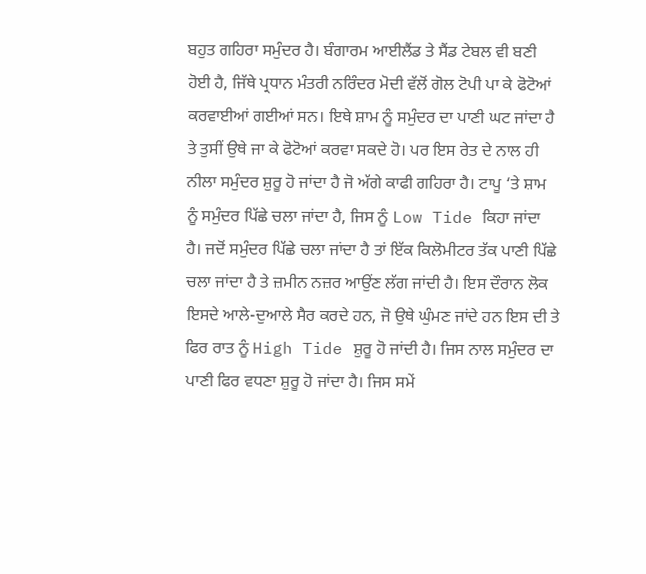ਬਹੁਤ ਗਹਿਰਾ ਸਮੁੰਦਰ ਹੈ। ਬੰਗਾਰਮ ਆਈਲੈਂਡ ਤੇ ਸੈਂਡ ਟੇਬਲ ਵੀ ਬਣੀ ਹੋਈ ਹੈ, ਜਿੱਥੇ ਪ੍ਰਧਾਨ ਮੰਤਰੀ ਨਰਿੰਦਰ ਮੋਦੀ ਵੱਲੋਂ ਗੋਲ ਟੋਪੀ ਪਾ ਕੇ ਫੋਟੋਆਂ ਕਰਵਾਈਆਂ ਗਈਆਂ ਸਨ। ਇਥੇ ਸ਼ਾਮ ਨੂੰ ਸਮੁੰਦਰ ਦਾ ਪਾਣੀ ਘਟ ਜਾਂਦਾ ਹੈ ਤੇ ਤੁਸੀਂ ਉਥੇ ਜਾ ਕੇ ਫੋਟੋਆਂ ਕਰਵਾ ਸਕਦੇ ਹੋ। ਪਰ ਇਸ ਰੇਤ ਦੇ ਨਾਲ ਹੀ ਨੀਲਾ ਸਮੁੰਦਰ ਸ਼ੁਰੂ ਹੋ ਜਾਂਦਾ ਹੈ ਜੋ ਅੱਗੇ ਕਾਫੀ ਗਹਿਰਾ ਹੈ। ਟਾਪੂ ‘ਤੇ ਸ਼ਾਮ ਨੂੰ ਸਮੁੰਦਰ ਪਿੱਛੇ ਚਲਾ ਜਾਂਦਾ ਹੈ, ਜਿਸ ਨੂੰ Low Tide ਕਿਹਾ ਜਾਂਦਾ ਹੈ। ਜਦੋਂ ਸਮੁੰਦਰ ਪਿੱਛੇ ਚਲਾ ਜਾਂਦਾ ਹੈ ਤਾਂ ਇੱਕ ਕਿਲੋਮੀਟਰ ਤੱਕ ਪਾਣੀ ਪਿੱਛੇ ਚਲਾ ਜਾਂਦਾ ਹੈ ਤੇ ਜ਼ਮੀਨ ਨਜ਼ਰ ਆਉਂਣ ਲੱਗ ਜਾਂਦੀ ਹੈ। ਇਸ ਦੌਰਾਨ ਲੋਕ ਇਸਦੇ ਆਲੇ-ਦੁਆਲੇ ਸੈਰ ਕਰਦੇ ਹਨ, ਜੋ ਉਥੇ ਘੁੰਮਣ ਜਾਂਦੇ ਹਨ ਇਸ ਦੀ ਤੇ ਫਿਰ ਰਾਤ ਨੂੰ High Tide ਸ਼ੁਰੂ ਹੋ ਜਾਂਦੀ ਹੈ। ਜਿਸ ਨਾਲ ਸਮੁੰਦਰ ਦਾ ਪਾਣੀ ਫਿਰ ਵਧਣਾ ਸ਼ੁਰੂ ਹੋ ਜਾਂਦਾ ਹੈ। ਜਿਸ ਸਮੇਂ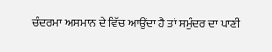ਚੰਦਰਮਾ ਅਸਮਾਨ ਦੇ ਵਿੱਚ ਆਉਂਦਾ ਹੈ ਤਾਂ ਸਮੁੰਦਰ ਦਾ ਪਾਣੀ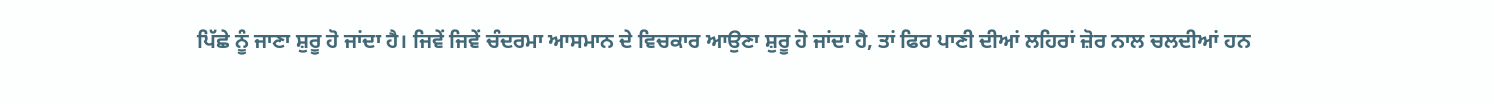ਪਿੱਛੇ ਨੂੰ ਜਾਣਾ ਸ਼ੁਰੂ ਹੋ ਜਾਂਦਾ ਹੈ। ਜਿਵੇਂ ਜਿਵੇਂ ਚੰਦਰਮਾ ਆਸਮਾਨ ਦੇ ਵਿਚਕਾਰ ਆਉਣਾ ਸ਼ੁਰੂ ਹੋ ਜਾਂਦਾ ਹੈ, ਤਾਂ ਫਿਰ ਪਾਣੀ ਦੀਆਂ ਲਹਿਰਾਂ ਜ਼ੋਰ ਨਾਲ ਚਲਦੀਆਂ ਹਨ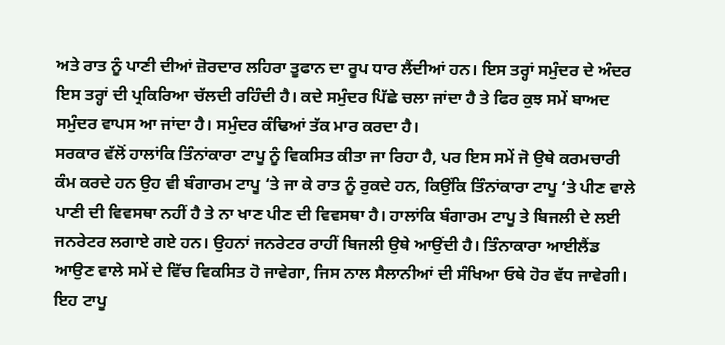ਅਤੇ ਰਾਤ ਨੂੰ ਪਾਣੀ ਦੀਆਂ ਜ਼ੋਰਦਾਰ ਲਹਿਰਾ ਤੂਫਾਨ ਦਾ ਰੂਪ ਧਾਰ ਲੈਂਦੀਆਂ ਹਨ। ਇਸ ਤਰ੍ਹਾਂ ਸਮੁੰਦਰ ਦੇ ਅੰਦਰ ਇਸ ਤਰ੍ਹਾਂ ਦੀ ਪ੍ਰਕਿਰਿਆ ਚੱਲਦੀ ਰਹਿੰਦੀ ਹੈ। ਕਦੇ ਸਮੁੰਦਰ ਪਿੱਛੇ ਚਲਾ ਜਾਂਦਾ ਹੈ ਤੇ ਫਿਰ ਕੁਝ ਸਮੇਂ ਬਾਅਦ ਸਮੁੰਦਰ ਵਾਪਸ ਆ ਜਾਂਦਾ ਹੈ। ਸਮੁੰਦਰ ਕੰਢਿਆਂ ਤੱਕ ਮਾਰ ਕਰਦਾ ਹੈ।
ਸਰਕਾਰ ਵੱਲੋਂ ਹਾਲਾਂਕਿ ਤਿੰਨਾਂਕਾਰਾ ਟਾਪੂ ਨੂੰ ਵਿਕਸਿਤ ਕੀਤਾ ਜਾ ਰਿਹਾ ਹੈ, ਪਰ ਇਸ ਸਮੇਂ ਜੋ ਉਥੇ ਕਰਮਚਾਰੀ ਕੰਮ ਕਰਦੇ ਹਨ ਉਹ ਵੀ ਬੰਗਾਰਮ ਟਾਪੂ ‘ਤੇ ਜਾ ਕੇ ਰਾਤ ਨੂੰ ਰੁਕਦੇ ਹਨ, ਕਿਉਂਕਿ ਤਿੰਨਾਂਕਾਰਾ ਟਾਪੂ ‘ਤੇ ਪੀਣ ਵਾਲੇ ਪਾਣੀ ਦੀ ਵਿਵਸਥਾ ਨਹੀਂ ਹੈ ਤੇ ਨਾ ਖਾਣ ਪੀਣ ਦੀ ਵਿਵਸਥਾ ਹੈ। ਹਾਲਾਂਕਿ ਬੰਗਾਰਮ ਟਾਪੂ ਤੇ ਬਿਜਲੀ ਦੇ ਲਈ ਜਨਰੇਟਰ ਲਗਾਏ ਗਏ ਹਨ। ਉਹਨਾਂ ਜਨਰੇਟਰ ਰਾਹੀਂ ਬਿਜਲੀ ਉਥੇ ਆਉਂਦੀ ਹੈ। ਤਿੰਨਾਕਾਰਾ ਆਈਲੈਂਡ ਆਉਣ ਵਾਲੇ ਸਮੇਂ ਦੇ ਵਿੱਚ ਵਿਕਸਿਤ ਹੋ ਜਾਵੇਗਾ, ਜਿਸ ਨਾਲ ਸੈਲਾਨੀਆਂ ਦੀ ਸੰਖਿਆ ਓਥੇ ਹੋਰ ਵੱਧ ਜਾਵੇਗੀ। ਇਹ ਟਾਪੂ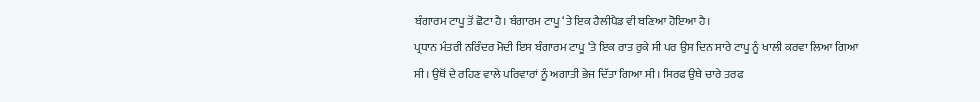ਬੰਗਾਰਮ ਟਾਪੂ ਤੋਂ ਛੋਟਾ ਹੈ। ਬੰਗਾਰਮ ਟਾਪੂ ‘ਤੇ ਇਕ ਹੈਲੀਪੈਡ ਵੀ ਬਣਿਆ ਹੋਇਆ ਹੈ।
ਪ੍ਰਧਾਨ ਮੰਤਰੀ ਨਰਿੰਦਰ ਮੋਦੀ ਇਸ ਬੰਗਾਰਮ ਟਾਪੂ ‘ਤੇ ਇਕ ਰਾਤ ਰੁਕੇ ਸੀ ਪਰ ਉਸ ਦਿਨ ਸਾਰੇ ਟਾਪੂ ਨੂੰ ਖਾਲੀ ਕਰਵਾ ਲਿਆ ਗਿਆ ਸੀ। ਉਥੋਂ ਦੇ ਰਹਿਣ ਵਾਲੇ ਪਰਿਵਾਰਾਂ ਨੂੰ ਅਗਾਤੀ ਭੇਜ ਦਿੱਤਾ ਗਿਆ ਸੀ। ਸਿਰਫ ਉਥੇ ਚਾਰੇ ਤਰਫ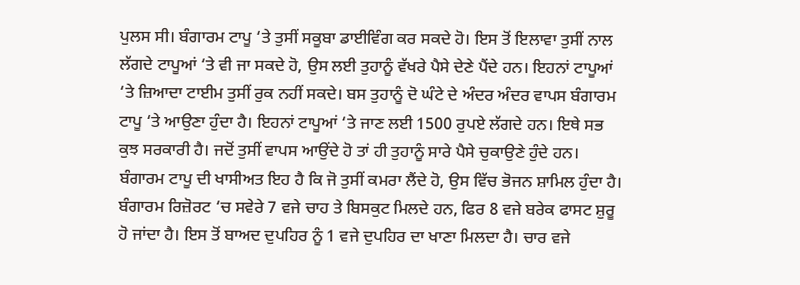ਪੁਲਸ ਸੀ। ਬੰਗਾਰਮ ਟਾਪੂ ‘ਤੇ ਤੁਸੀਂ ਸਕੂਬਾ ਡਾਈਵਿੰਗ ਕਰ ਸਕਦੇ ਹੋ। ਇਸ ਤੋਂ ਇਲਾਵਾ ਤੁਸੀਂ ਨਾਲ ਲੱਗਦੇ ਟਾਪੂਆਂ ‘ਤੇ ਵੀ ਜਾ ਸਕਦੇ ਹੋ, ਉਸ ਲਈ ਤੁਹਾਨੂੰ ਵੱਖਰੇ ਪੈਸੇ ਦੇਣੇ ਪੈਂਦੇ ਹਨ। ਇਹਨਾਂ ਟਾਪੂਆਂ ‘ਤੇ ਜ਼ਿਆਦਾ ਟਾਈਮ ਤੁਸੀਂ ਰੁਕ ਨਹੀਂ ਸਕਦੇ। ਬਸ ਤੁਹਾਨੂੰ ਦੋ ਘੰਟੇ ਦੇ ਅੰਦਰ ਅੰਦਰ ਵਾਪਸ ਬੰਗਾਰਮ ਟਾਪੂ ‘ਤੇ ਆਉਣਾ ਹੁੰਦਾ ਹੈ। ਇਹਨਾਂ ਟਾਪੂਆਂ ‘ਤੇ ਜਾਣ ਲਈ 1500 ਰੁਪਏ ਲੱਗਦੇ ਹਨ। ਇਥੇ ਸਭ ਕੁਝ ਸਰਕਾਰੀ ਹੈ। ਜਦੋਂ ਤੁਸੀਂ ਵਾਪਸ ਆਉਂਦੇ ਹੋ ਤਾਂ ਹੀ ਤੁਹਾਨੂੰ ਸਾਰੇ ਪੈਸੇ ਚੁਕਾਉਣੇ ਹੁੰਦੇ ਹਨ।
ਬੰਗਾਰਮ ਟਾਪੂ ਦੀ ਖਾਸੀਅਤ ਇਹ ਹੈ ਕਿ ਜੋ ਤੁਸੀਂ ਕਮਰਾ ਲੈਂਦੇ ਹੋ, ਉਸ ਵਿੱਚ ਭੋਜਨ ਸ਼ਾਮਿਲ ਹੁੰਦਾ ਹੈ। ਬੰਗਾਰਮ ਰਿਜ਼ੋਰਟ ‘ਚ ਸਵੇਰੇ 7 ਵਜੇ ਚਾਹ ਤੇ ਬਿਸਕੁਟ ਮਿਲਦੇ ਹਨ, ਫਿਰ 8 ਵਜੇ ਬਰੇਕ ਫਾਸਟ ਸ਼ੁਰੂ ਹੋ ਜਾਂਦਾ ਹੈ। ਇਸ ਤੋਂ ਬਾਅਦ ਦੁਪਹਿਰ ਨੂੰ 1 ਵਜੇ ਦੁਪਹਿਰ ਦਾ ਖਾਣਾ ਮਿਲਦਾ ਹੈ। ਚਾਰ ਵਜੇ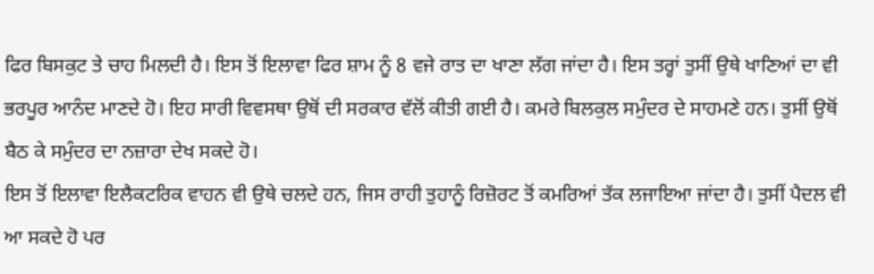ਫਿਰ ਬਿਸਕੁਟ ਤੇ ਚਾਹ ਮਿਲਦੀ ਹੈ। ਇਸ ਤੋਂ ਇਲਾਵਾ ਫਿਰ ਸ਼ਾਮ ਨੂੰ 8 ਵਜੇ ਰਾਤ ਦਾ ਖਾਣਾ ਲੱਗ ਜਾਂਦਾ ਹੈ। ਇਸ ਤਰ੍ਹਾਂ ਤੁਸੀਂ ਉਥੇ ਖਾਣਿਆਂ ਦਾ ਵੀ ਭਰਪੂਰ ਆਨੰਦ ਮਾਣਦੇ ਹੋ। ਇਹ ਸਾਰੀ ਵਿਵਸਥਾ ਉਥੋਂ ਦੀ ਸਰਕਾਰ ਵੱਲੋਂ ਕੀਤੀ ਗਈ ਹੈ। ਕਮਰੇ ਬਿਲਕੁਲ ਸਮੁੰਦਰ ਦੇ ਸਾਹਮਣੇ ਹਨ। ਤੁਸੀਂ ਉਥੋਂ ਬੈਠ ਕੇ ਸਮੁੰਦਰ ਦਾ ਨਜ਼ਾਰਾ ਦੇਖ ਸਕਦੇ ਹੋ।
ਇਸ ਤੋਂ ਇਲਾਵਾ ਇਲੈਕਟਰਿਕ ਵਾਹਨ ਵੀ ਉਥੇ ਚਲਦੇ ਹਨ, ਜਿਸ ਰਾਹੀ ਤੁਹਾਨੂੰ ਰਿਜ਼ੋਰਟ ਤੋਂ ਕਮਰਿਆਂ ਤੱਕ ਲਜਾਇਆ ਜਾਂਦਾ ਹੈ। ਤੁਸੀਂ ਪੈਦਲ ਵੀ ਆ ਸਕਦੇ ਹੋ ਪਰ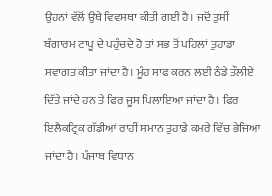ਉਹਨਾਂ ਵੱਲੋਂ ਉਥੇ ਵਿਵਸਥਾ ਕੀਤੀ ਗਈ ਹੈ। ਜਦੋਂ ਤੁਸੀਂ ਬੰਗਾਰਮ ਟਾਪੂ ਦੇ ਪਹੁੰਚਦੇ ਹੋ ਤਾਂ ਸਭ ਤੋਂ ਪਹਿਲਾਂ ਤੁਹਾਡਾ ਸਵਾਗਤ ਕੀਤਾ ਜਾਂਦਾ ਹੈ। ਮੂੰਹ ਸਾਫ ਕਰਨ ਲਈ ਠੰਡੇ ਤੌਲੀਏ ਦਿੱਤੇ ਜਾਂਦੇ ਹਨ ਤੇ ਫਿਰ ਜੂਸ ਪਿਲਾਇਆ ਜਾਂਦਾ ਹੈ। ਫਿਰ ਇਲੈਕਟ੍ਰਿਕ ਗੱਡੀਆਂ ਰਾਹੀਂ ਸਮਾਨ ਤੁਹਾਡੇ ਕਮਰੇ ਵਿੱਚ ਭੇਜਿਆ ਜਾਂਦਾ ਹੈ। ਪੰਜਾਬ ਵਿਧਾਨ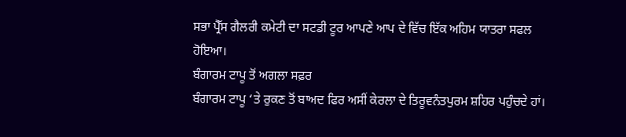ਸਭਾ ਪ੍ਰੈੱਸ ਗੈਲਰੀ ਕਮੇਟੀ ਦਾ ਸਟਡੀ ਟੂਰ ਆਪਣੇ ਆਪ ਦੇ ਵਿੱਚ ਇੱਕ ਅਹਿਮ ਯਾਤਰਾ ਸਫਲ ਹੋਇਆ।
ਬੰਗਾਰਮ ਟਾਪੂ ਤੋਂ ਅਗਲਾ ਸਫ਼ਰ
ਬੰਗਾਰਮ ਟਾਪੂ ‘ਤੇ ਰੁਕਣ ਤੋਂ ਬਾਅਦ ਫਿਰ ਅਸੀਂ ਕੇਰਲਾ ਦੇ ਤਿਰੂਵਨੰਤਪੁਰਮ ਸ਼ਹਿਰ ਪਹੁੰਚਦੇ ਹਾਂ।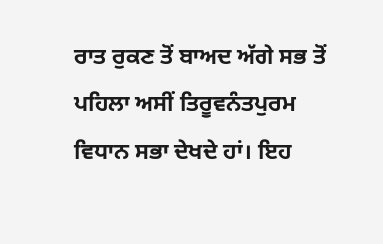ਰਾਤ ਰੁਕਣ ਤੋਂ ਬਾਅਦ ਅੱਗੇ ਸਭ ਤੋਂ ਪਹਿਲਾ ਅਸੀਂ ਤਿਰੂਵਨੰਤਪੁਰਮ ਵਿਧਾਨ ਸਭਾ ਦੇਖਦੇ ਹਾਂ। ਇਹ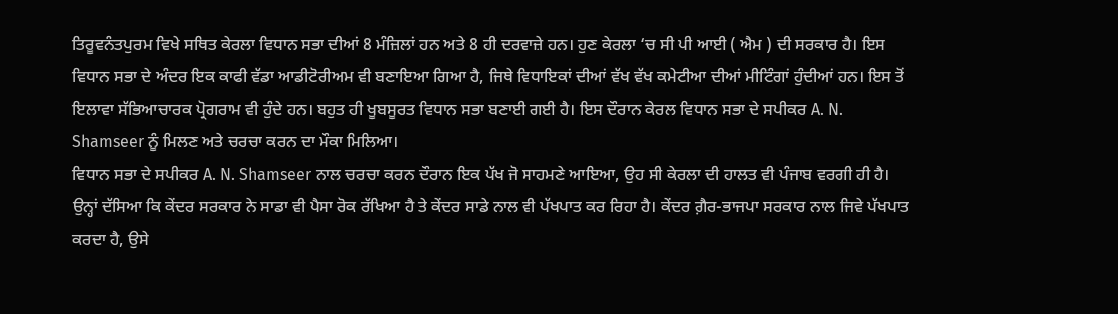ਤਿਰੂਵਨੰਤਪੁਰਮ ਵਿਖੇ ਸਥਿਤ ਕੇਰਲਾ ਵਿਧਾਨ ਸਭਾ ਦੀਆਂ 8 ਮੰਜ਼ਿਲਾਂ ਹਨ ਅਤੇ 8 ਹੀ ਦਰਵਾਜ਼ੇ ਹਨ। ਹੁਣ ਕੇਰਲਾ ‘ਚ ਸੀ ਪੀ ਆਈ ( ਐਮ ) ਦੀ ਸਰਕਾਰ ਹੈ। ਇਸ ਵਿਧਾਨ ਸਭਾ ਦੇ ਅੰਦਰ ਇਕ ਕਾਫੀ ਵੱਡਾ ਆਡੀਟੋਰੀਅਮ ਵੀ ਬਣਾਇਆ ਗਿਆ ਹੈ, ਜਿਥੇ ਵਿਧਾਇਕਾਂ ਦੀਆਂ ਵੱਖ ਵੱਖ ਕਮੇਟੀਆ ਦੀਆਂ ਮੀਟਿੰਗਾਂ ਹੁੰਦੀਆਂ ਹਨ। ਇਸ ਤੋਂ ਇਲਾਵਾ ਸੱਭਿਆਚਾਰਕ ਪ੍ਰੋਗਰਾਮ ਵੀ ਹੁੰਦੇ ਹਨ। ਬਹੁਤ ਹੀ ਖੂਬਸੂਰਤ ਵਿਧਾਨ ਸਭਾ ਬਣਾਈ ਗਈ ਹੈ। ਇਸ ਦੌਰਾਨ ਕੇਰਲ ਵਿਧਾਨ ਸਭਾ ਦੇ ਸਪੀਕਰ A. N. Shamseer ਨੂੰ ਮਿਲਣ ਅਤੇ ਚਰਚਾ ਕਰਨ ਦਾ ਮੌਕਾ ਮਿਲਿਆ।
ਵਿਧਾਨ ਸਭਾ ਦੇ ਸਪੀਕਰ A. N. Shamseer ਨਾਲ ਚਰਚਾ ਕਰਨ ਦੌਰਾਨ ਇਕ ਪੱਖ ਜੋ ਸਾਹਮਣੇ ਆਇਆ, ਉਹ ਸੀ ਕੇਰਲਾ ਦੀ ਹਾਲਤ ਵੀ ਪੰਜਾਬ ਵਰਗੀ ਹੀ ਹੈ। ਉਨ੍ਹਾਂ ਦੱਸਿਆ ਕਿ ਕੇਂਦਰ ਸਰਕਾਰ ਨੇ ਸਾਡਾ ਵੀ ਪੈਸਾ ਰੋਕ ਰੱਖਿਆ ਹੈ ਤੇ ਕੇਂਦਰ ਸਾਡੇ ਨਾਲ ਵੀ ਪੱਖਪਾਤ ਕਰ ਰਿਹਾ ਹੈ। ਕੇਂਦਰ ਗ਼ੈਰ-ਭਾਜਪਾ ਸਰਕਾਰ ਨਾਲ ਜਿਵੇ ਪੱਖਪਾਤ ਕਰਦਾ ਹੈ, ਉਸੇ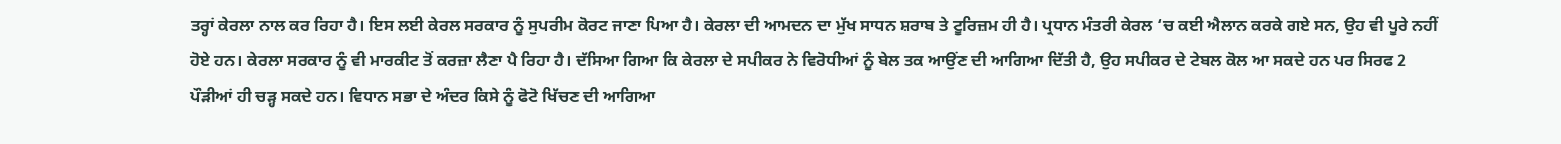ਤਰ੍ਹਾਂ ਕੇਰਲਾ ਨਾਲ ਕਰ ਰਿਹਾ ਹੈ। ਇਸ ਲਈ ਕੇਰਲ ਸਰਕਾਰ ਨੂੰ ਸੁਪਰੀਮ ਕੋਰਟ ਜਾਣਾ ਪਿਆ ਹੈ। ਕੇਰਲਾ ਦੀ ਆਮਦਨ ਦਾ ਮੁੱਖ ਸਾਧਨ ਸ਼ਰਾਬ ਤੇ ਟੂਰਿਜ਼ਮ ਹੀ ਹੈ। ਪ੍ਰਧਾਨ ਮੰਤਰੀ ਕੇਰਲ ‘ਚ ਕਈ ਐਲਾਨ ਕਰਕੇ ਗਏ ਸਨ, ਉਹ ਵੀ ਪੂਰੇ ਨਹੀਂ ਹੋਏ ਹਨ। ਕੇਰਲਾ ਸਰਕਾਰ ਨੂੰ ਵੀ ਮਾਰਕੀਟ ਤੋਂ ਕਰਜ਼ਾ ਲੈਣਾ ਪੈ ਰਿਹਾ ਹੈ। ਦੱਸਿਆ ਗਿਆ ਕਿ ਕੇਰਲਾ ਦੇ ਸਪੀਕਰ ਨੇ ਵਿਰੋਧੀਆਂ ਨੂੰ ਬੇਲ ਤਕ ਆਉਂਣ ਦੀ ਆਗਿਆ ਦਿੱਤੀ ਹੈ, ਉਹ ਸਪੀਕਰ ਦੇ ਟੇਬਲ ਕੋਲ ਆ ਸਕਦੇ ਹਨ ਪਰ ਸਿਰਫ 2 ਪੌੜੀਆਂ ਹੀ ਚੜ੍ਹ ਸਕਦੇ ਹਨ। ਵਿਧਾਨ ਸਭਾ ਦੇ ਅੰਦਰ ਕਿਸੇ ਨੂੰ ਫੋਟੋ ਖਿੱਚਣ ਦੀ ਆਗਿਆ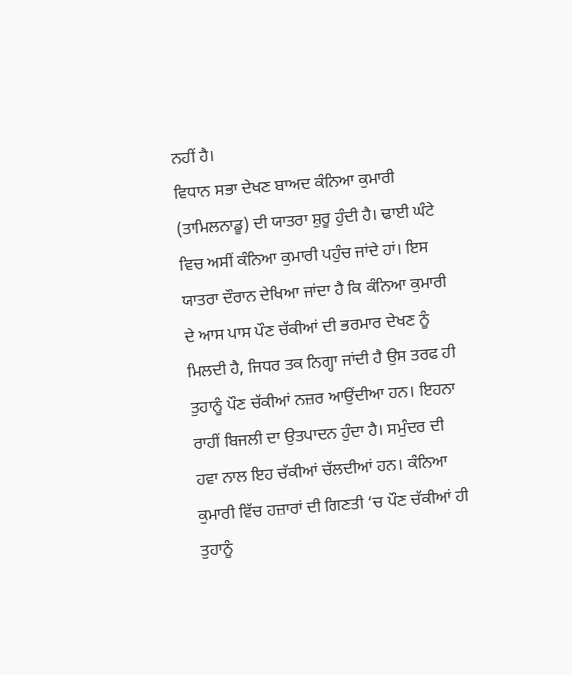ਨਹੀਂ ਹੈ।
ਵਿਧਾਨ ਸਭਾ ਦੇਖਣ ਬਾਅਦ ਕੰਨਿਆ ਕੁਮਾਰੀ (ਤਾਮਿਲਨਾਡੂ) ਦੀ ਯਾਤਰਾ ਸ਼ੁਰੂ ਹੁੰਦੀ ਹੈ। ਢਾਈ ਘੰਟੇ ਵਿਚ ਅਸੀਂ ਕੰਨਿਆ ਕੁਮਾਰੀ ਪਹੁੰਚ ਜਾਂਦੇ ਹਾਂ। ਇਸ ਯਾਤਰਾ ਦੌਰਾਨ ਦੇਖਿਆ ਜਾਂਦਾ ਹੈ ਕਿ ਕੰਨਿਆ ਕੁਮਾਰੀ ਦੇ ਆਸ ਪਾਸ ਪੌਣ ਚੱਕੀਆਂ ਦੀ ਭਰਮਾਰ ਦੇਖਣ ਨੂੰ ਮਿਲਦੀ ਹੈ, ਜਿਧਰ ਤਕ ਨਿਗ੍ਹਾ ਜਾਂਦੀ ਹੈ ਉਸ ਤਰਫ ਹੀ ਤੁਹਾਨੂੰ ਪੌਣ ਚੱਕੀਆਂ ਨਜ਼ਰ ਆਉਂਦੀਆ ਹਨ। ਇਹਨਾ ਰਾਹੀਂ ਬਿਜਲੀ ਦਾ ਉਤਪਾਦਨ ਹੁੰਦਾ ਹੈ। ਸਮੁੰਦਰ ਦੀ ਹਵਾ ਨਾਲ ਇਹ ਚੱਕੀਆਂ ਚੱਲਦੀਆਂ ਹਨ। ਕੰਨਿਆ ਕੁਮਾਰੀ ਵਿੱਚ ਹਜ਼ਾਰਾਂ ਦੀ ਗਿਣਤੀ ‘ਚ ਪੌਣ ਚੱਕੀਆਂ ਹੀ ਤੁਹਾਨੂੰ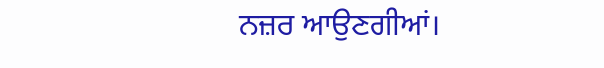ਨਜ਼ਰ ਆਉਣਗੀਆਂ।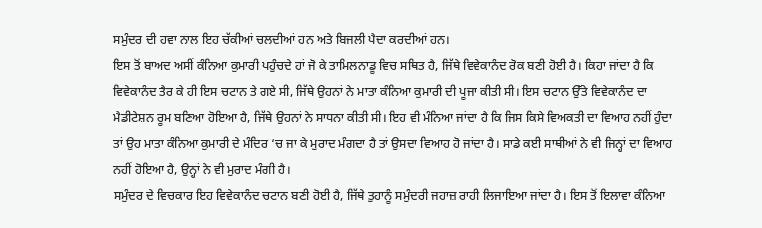ਸਮੁੰਦਰ ਦੀ ਹਵਾ ਨਾਲ ਇਹ ਚੱਕੀਆਂ ਚਲਦੀਆਂ ਹਨ ਅਤੇ ਬਿਜਲੀ ਪੈਦਾ ਕਰਦੀਆਂ ਹਨ।
ਇਸ ਤੋਂ ਬਾਅਦ ਅਸੀਂ ਕੰਨਿਆ ਕੁਮਾਰੀ ਪਹੁੰਚਦੇ ਹਾਂ ਜੋ ਕੇ ਤਾਮਿਲਨਾਡੂ ਵਿਚ ਸਥਿਤ ਹੈ, ਜਿੱਥੇ ਵਿਵੇਕਾਨੰਦ ਰੋਕ ਬਣੀ ਹੋਈ ਹੈ। ਕਿਹਾ ਜਾਂਦਾ ਹੈ ਕਿ ਵਿਵੇਕਾਨੰਦ ਤੈਰ ਕੇ ਹੀ ਇਸ ਚਟਾਨ ਤੇ ਗਏ ਸੀ, ਜਿੱਥੇ ਉਹਨਾਂ ਨੇ ਮਾਤਾ ਕੰਨਿਆ ਕੁਮਾਰੀ ਦੀ ਪੂਜਾ ਕੀਤੀ ਸੀ। ਇਸ ਚਟਾਨ ਉੱਤੇ ਵਿਵੇਕਾਨੰਦ ਦਾ ਮੈਡੀਟੇਸ਼ਨ ਰੂਮ ਬਣਿਆ ਹੋਇਆ ਹੈ, ਜਿੱਥੇ ਉਹਨਾਂ ਨੇ ਸਾਧਨਾ ਕੀਤੀ ਸੀ। ਇਹ ਵੀ ਮੰਨਿਆ ਜਾਂਦਾ ਹੈ ਕਿ ਜਿਸ ਕਿਸੇ ਵਿਅਕਤੀ ਦਾ ਵਿਆਹ ਨਹੀਂ ਹੁੰਦਾ ਤਾਂ ਉਹ ਮਾਤਾ ਕੰਨਿਆ ਕੁਮਾਰੀ ਦੇ ਮੰਦਿਰ ‘ਚ ਜਾ ਕੇ ਮੁਰਾਦ ਮੰਗਦਾ ਹੈ ਤਾਂ ਉਸਦਾ ਵਿਆਹ ਹੋ ਜਾਂਦਾ ਹੈ। ਸਾਡੇ ਕਈ ਸਾਥੀਆਂ ਨੇ ਵੀ ਜਿਨ੍ਹਾਂ ਦਾ ਵਿਆਹ ਨਹੀਂ ਹੋਇਆ ਹੈ, ਉਨ੍ਹਾਂ ਨੇ ਵੀ ਮੁਰਾਦ ਮੰਗੀ ਹੈ।
ਸਮੁੰਦਰ ਦੇ ਵਿਚਕਾਰ ਇਹ ਵਿਵੇਕਾਨੰਦ ਚਟਾਨ ਬਣੀ ਹੋਈ ਹੈ, ਜਿੱਥੇ ਤੁਹਾਨੂੰ ਸਮੁੰਦਰੀ ਜਹਾਜ਼ ਰਾਹੀ ਲਿਜਾਇਆ ਜਾਂਦਾ ਹੈ। ਇਸ ਤੋਂ ਇਲਾਵਾ ਕੰਨਿਆ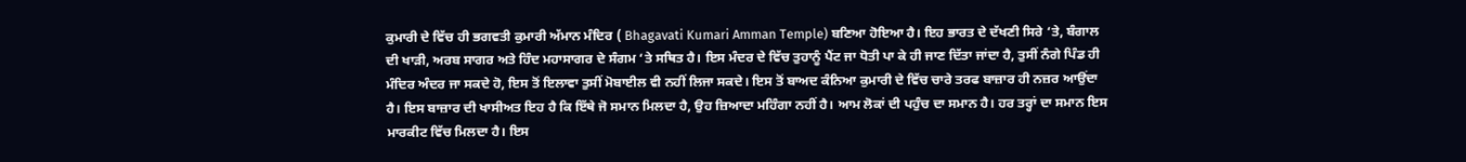ਕੁਮਾਰੀ ਦੇ ਵਿੱਚ ਹੀ ਭਗਵਤੀ ਕੁਮਾਰੀ ਅੱਮਾਨ ਮੰਦਿਰ ( Bhagavati Kumari Amman Temple) ਬਣਿਆ ਹੋਇਆ ਹੈ। ਇਹ ਭਾਰਤ ਦੇ ਦੱਖਣੀ ਸਿਰੇ ‘ਤੇ, ਬੰਗਾਲ ਦੀ ਖਾੜੀ, ਅਰਬ ਸਾਗਰ ਅਤੇ ਹਿੰਦ ਮਹਾਸਾਗਰ ਦੇ ਸੰਗਮ ‘ਤੇ ਸਥਿਤ ਹੈ। ਇਸ ਮੰਦਰ ਦੇ ਵਿੱਚ ਤੁਹਾਨੂੰ ਪੈਂਟ ਜਾ ਧੋਤੀ ਪਾ ਕੇ ਹੀ ਜਾਣ ਦਿੱਤਾ ਜਾਂਦਾ ਹੈ, ਤੁਸੀਂ ਨੰਗੇ ਪਿੰਡ ਹੀ ਮੰਦਿਰ ਅੰਦਰ ਜਾ ਸਕਦੇ ਹੋ, ਇਸ ਤੋਂ ਇਲਾਵਾ ਤੁਸੀਂ ਮੋਬਾਈਲ ਵੀ ਨਹੀਂ ਲਿਜਾ ਸਕਦੇ। ਇਸ ਤੋਂ ਬਾਅਦ ਕੰਨਿਆ ਕੁਮਾਰੀ ਦੇ ਵਿੱਚ ਚਾਰੇ ਤਰਫ ਬਾਜ਼ਾਰ ਹੀ ਨਜ਼ਰ ਆਉਂਦਾ ਹੈ। ਇਸ ਬਾਜ਼ਾਰ ਦੀ ਖਾਸੀਅਤ ਇਹ ਹੈ ਕਿ ਇੱਥੇ ਜੋ ਸਮਾਨ ਮਿਲਦਾ ਹੈ, ਉਹ ਜ਼ਿਆਦਾ ਮਹਿੰਗਾ ਨਹੀਂ ਹੈ। ਆਮ ਲੋਕਾਂ ਦੀ ਪਹੁੰਚ ਦਾ ਸਮਾਨ ਹੈ। ਹਰ ਤਰ੍ਹਾਂ ਦਾ ਸਮਾਨ ਇਸ ਮਾਰਕੀਟ ਵਿੱਚ ਮਿਲਦਾ ਹੈ। ਇਸ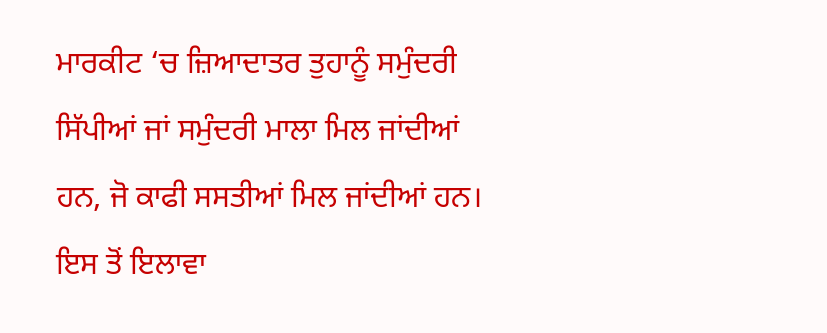ਮਾਰਕੀਟ ‘ਚ ਜ਼ਿਆਦਾਤਰ ਤੁਹਾਨੂੰ ਸਮੁੰਦਰੀ ਸਿੱਪੀਆਂ ਜਾਂ ਸਮੁੰਦਰੀ ਮਾਲਾ ਮਿਲ ਜਾਂਦੀਆਂ ਹਨ, ਜੋ ਕਾਫੀ ਸਸਤੀਆਂ ਮਿਲ ਜਾਂਦੀਆਂ ਹਨ। ਇਸ ਤੋਂ ਇਲਾਵਾ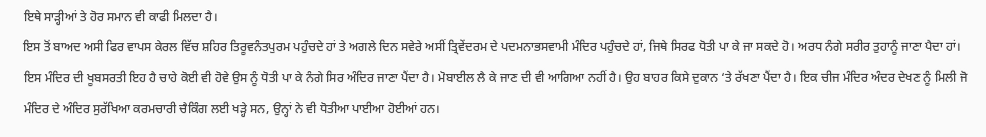ਇਥੇ ਸਾੜ੍ਹੀਆਂ ਤੇ ਹੋਰ ਸਮਾਨ ਵੀ ਕਾਫੀ ਮਿਲਦਾ ਹੈ।
ਇਸ ਤੋਂ ਬਾਅਦ ਅਸੀ ਫਿਰ ਵਾਪਸ ਕੇਰਲ ਵਿੱਚ ਸ਼ਹਿਰ ਤਿਰੂਵਨੰਤਪੁਰਮ ਪਹੁੰਚਦੇ ਹਾਂ ਤੇ ਅਗਲੇ ਦਿਨ ਸਵੇਰੇ ਅਸੀਂ ਤ੍ਰਿਵੇਂਦਰਮ ਦੇ ਪਦਮਨਾਭਸਵਾਮੀ ਮੰਦਿਰ ਪਹੁੰਚਦੇ ਹਾਂ, ਜਿਥੇ ਸਿਰਫ ਧੋਤੀ ਪਾ ਕੇ ਜਾ ਸਕਦੇ ਹੋ। ਅਰਧ ਨੰਗੇ ਸਰੀਰ ਤੁਹਾਨੂੰ ਜਾਣਾ ਪੈਦਾ ਹਾਂ। ਇਸ ਮੰਦਿਰ ਦੀ ਖੂਬਸਰਤੀ ਇਹ ਹੈ ਚਾਹੇ ਕੋਈ ਵੀ ਹੋਵੇ ਉਸ ਨੂੰ ਧੋਤੀ ਪਾ ਕੇ ਨੰਗੇ ਸਿਰ ਅੰਦਿਰ ਜਾਣਾ ਪੈਂਦਾ ਹੈ। ਮੋਬਾਈਲ ਲੈ ਕੇ ਜਾਣ ਦੀ ਵੀ ਆਗਿਆ ਨਹੀਂ ਹੈ। ਉਹ ਬਾਹਰ ਕਿਸੇ ਦੁਕਾਨ ‘ਤੇ ਰੱਖਣਾ ਪੈਂਦਾ ਹੈ। ਇਕ ਚੀਜ ਮੰਦਿਰ ਅੰਦਰ ਦੇਖਣ ਨੂੰ ਮਿਲੀ ਜੋ ਮੰਦਿਰ ਦੇ ਅੰਦਿਰ ਸੁਰੱਖਿਆ ਕਰਮਚਾਰੀ ਚੈਕਿੰਗ ਲਈ ਖੜ੍ਹੇ ਸਨ, ਉਨ੍ਹਾਂ ਨੇ ਵੀ ਧੋਤੀਆ ਪਾਈਆ ਹੋਈਆਂ ਹਨ।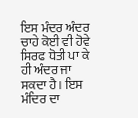ਇਸ ਮੰਦਰ ਅੰਦਰ ਚਾਹੇ ਕੋਈ ਵੀ ਹੋਵੇ ਸਿਰਫ ਧੋਤੀ ਪਾ ਕੇ ਹੀ ਅੰਦਰ ਜਾ ਸਕਦਾ ਹੈ। ਇਸ ਮੰਦਿਰ ਦਾ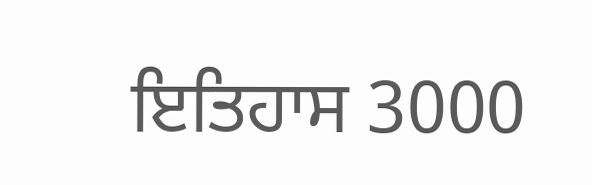ਇਤਿਹਾਸ 3000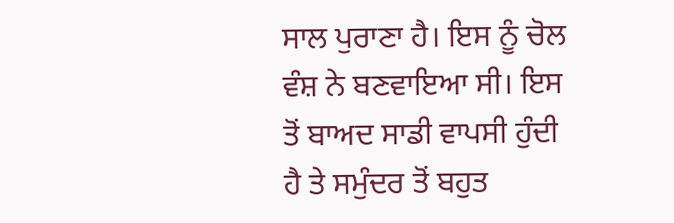ਸਾਲ ਪੁਰਾਣਾ ਹੈ। ਇਸ ਨੂੰ ਚੋਲ ਵੰਸ਼ ਨੇ ਬਣਵਾਇਆ ਸੀ। ਇਸ ਤੋਂ ਬਾਅਦ ਸਾਡੀ ਵਾਪਸੀ ਹੁੰਦੀ ਹੈ ਤੇ ਸਮੁੰਦਰ ਤੋਂ ਬਹੁਤ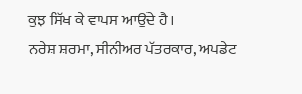ਕੁਝ ਸਿੱਖ ਕੇ ਵਾਪਸ ਆਉਂਦੇ ਹੈ।
ਨਰੇਸ਼ ਸ਼ਰਮਾ, ਸੀਨੀਅਰ ਪੱਤਰਕਾਰ, ਅਪਡੇਟ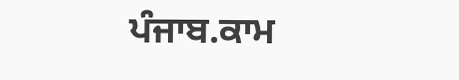ਪੰਜਾਬ.ਕਾਮ